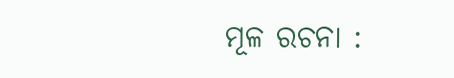ମୂଳ ରଚନା :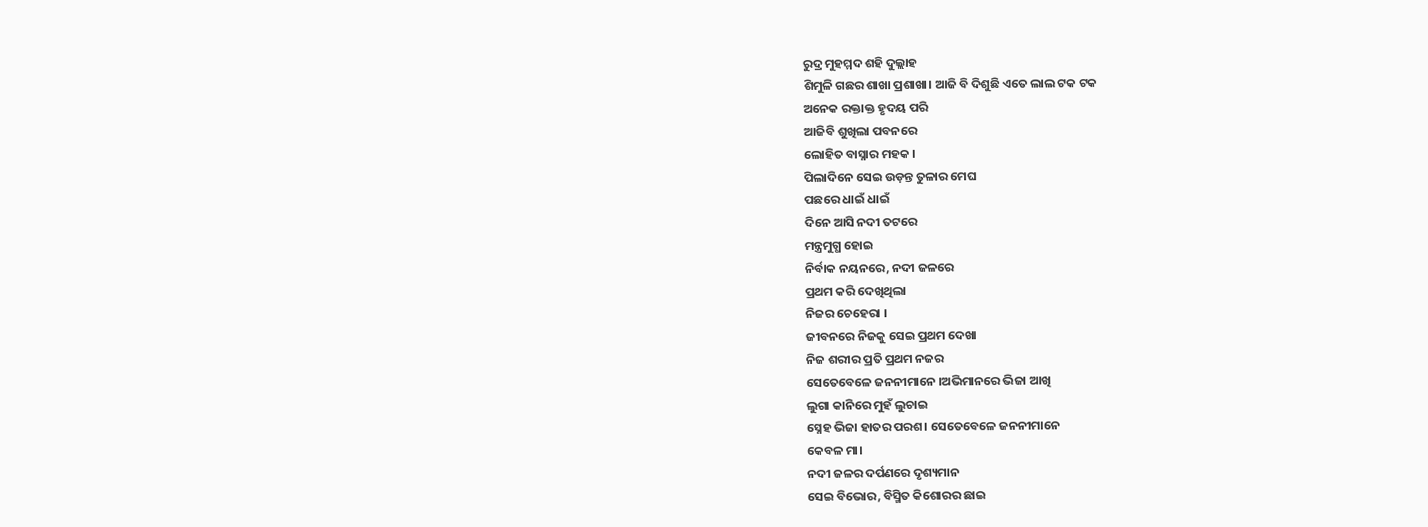ରୁଦ୍ର ମୁହମ୍ମଦ ଶହି ଦୁଲ୍ଲାହ
ଶିମୁଳି ଗଛର ଶାଖା ପ୍ରଶାଖା। ଆଜି ବି ଦିଶୁଛି ଏତେ ଲାଲ ଟକ ଟକ
ଅନେକ ରକ୍ତାକ୍ତ ହୃଦୟ ପରି
ଆଜିବି ଶୁଖିଲା ପବନରେ
ଲୋହିତ ବାସ୍ନାର ମହକ ।
ପିଲାଦିନେ ସେଇ ଉଡ଼ନ୍ତ ତୁଳାର ମେଘ
ପଛରେ ଧାଇଁ ଧାଇଁ
ଦିନେ ଆସି ନଦୀ ତଟରେ
ମନ୍ତ୍ରମୁଗ୍ଧ ହୋଇ
ନିର୍ବାକ ନୟନରେ, ନଦୀ ଜଳରେ
ପ୍ରଥମ କରି ଦେଖିଥିଲା
ନିଜର ଚେହେରା ।
ଜୀବନରେ ନିଜକୁ ସେଇ ପ୍ରଥମ ଦେଖା
ନିଜ ଶରୀର ପ୍ରତି ପ୍ରଥମ ନଜର
ସେତେବେଳେ ଜନନୀମାନେ ।ଅଭିମାନରେ ଭିଜା ଆଖି
ଲୁଗା କାନିରେ ମୁହଁ ଲୁଚାଇ
ସ୍ନେହ ଭିଜା ହାତର ପରଶ। ସେତେବେଳେ ଜନନୀମାନେ
କେବଳ ମା।
ନଦୀ ଜଳର ଦର୍ପଣରେ ଦୃଶ୍ୟମାନ
ସେଇ ବିଭୋର, ବିସ୍ମିତ କିଶୋରର ଛାଇ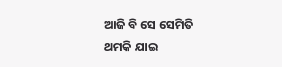ଆଜି ବି ସେ ସେମିତି
ଥମକି ଯାଇ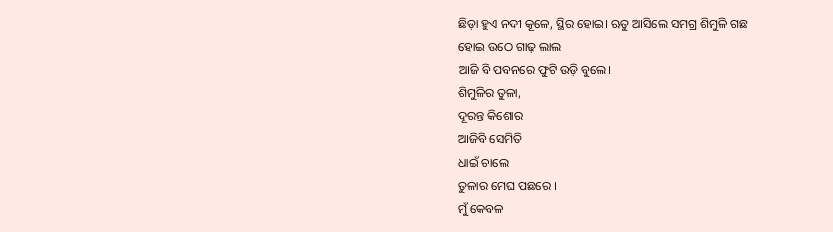ଛିଡ଼ା ହୁଏ ନଦୀ କୂଳେ, ସ୍ଥିର ହୋଇ। ଋତୁ ଆସିଲେ ସମଗ୍ର ଶିମୁଳି ଗଛ
ହୋଇ ଉଠେ ଗାଢ଼ ଲାଲ
ଆଜି ବି ପବନରେ ଫୁଟି ଉଡ଼ି ବୁଲେ।
ଶିମୁଳିର ତୁଳା,
ଦୂରନ୍ତ କିଶୋର
ଆଜିବି ସେମିତି
ଧାଇଁ ଚାଲେ
ତୁଳାର ମେଘ ପଛରେ ।
ମୁଁ କେବଳ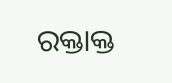ରକ୍ତାକ୍ତ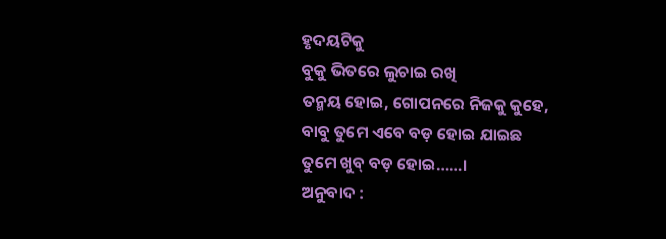ହୃଦୟଟିକୁ
ବୁକୁ ଭିତରେ ଲୁଚାଇ ରଖି
ତନ୍ମୟ ହୋଇ, ଗୋପନରେ ନିଜକୁ କୁହେ,
ବାବୁ ତୁମେ ଏବେ ବଡ଼ ହୋଇ ଯାଇଛ
ତୁମେ ଖୁବ୍ ବଡ଼ ହୋଇ……।
ଅନୁବାଦ :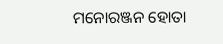ମନୋରଞ୍ଜନ ହୋତା